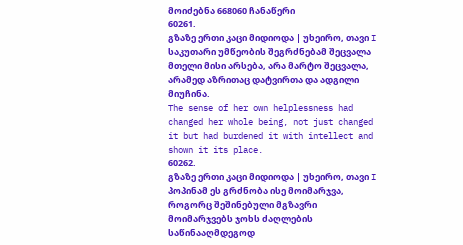მოიძებნა 668060 ჩანაწერი
60261.
გზაზე ერთი კაცი მიდიოდა | უხეირო, თავი I
საკუთარი უმწეობის შეგრძნებამ შეცვალა მთელი მისი არსება, არა მარტო შეცვალა, არამედ აზრითაც დატვირთა და ადგილი მიუჩინა.
The sense of her own helplessness had changed her whole being, not just changed it but had burdened it with intellect and shown it its place.
60262.
გზაზე ერთი კაცი მიდიოდა | უხეირო, თავი I
პოპინამ ეს გრძნობა ისე მოიმარჯვა, როგორც შეშინებული მგზავრი მოიმარჯვებს ჯოხს ძაღლების საწინააღმდეგოდ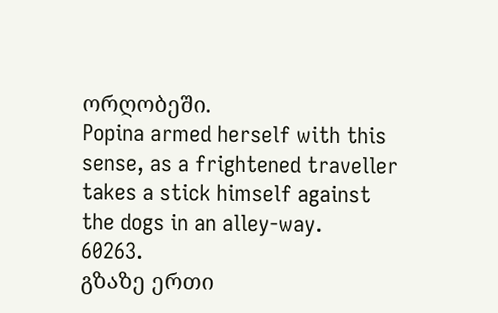ორღობეში.
Popina armed herself with this sense, as a frightened traveller takes a stick himself against the dogs in an alley-way.
60263.
გზაზე ერთი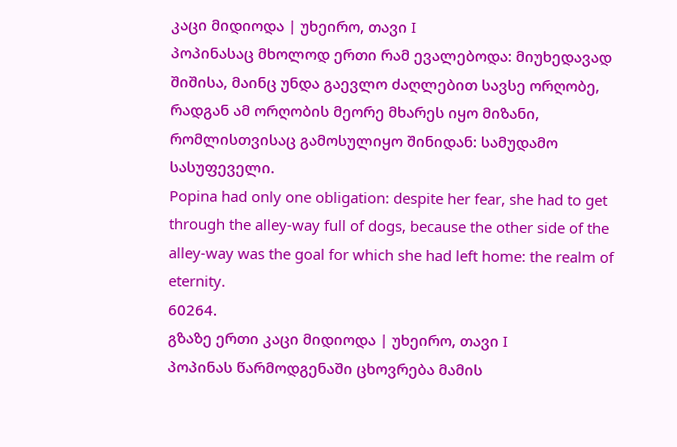კაცი მიდიოდა | უხეირო, თავი I
პოპინასაც მხოლოდ ერთი რამ ევალებოდა: მიუხედავად შიშისა, მაინც უნდა გაევლო ძაღლებით სავსე ორღობე, რადგან ამ ორღობის მეორე მხარეს იყო მიზანი, რომლისთვისაც გამოსულიყო შინიდან: სამუდამო სასუფეველი.
Popina had only one obligation: despite her fear, she had to get through the alley-way full of dogs, because the other side of the alley-way was the goal for which she had left home: the realm of eternity.
60264.
გზაზე ერთი კაცი მიდიოდა | უხეირო, თავი I
პოპინას წარმოდგენაში ცხოვრება მამის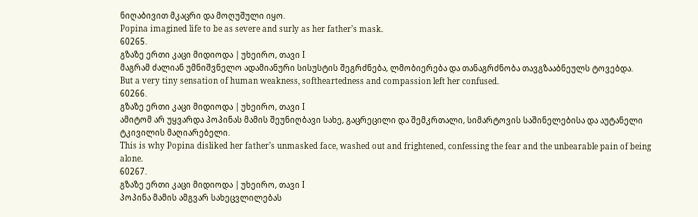ნიღაბივით მკაცრი და მოღუშული იყო.
Popina imagined life to be as severe and surly as her father’s mask.
60265.
გზაზე ერთი კაცი მიდიოდა | უხეირო, თავი I
მაგრამ ძალიან უმნიშვნელო ადამიანური სისუსტის შეგრძნება, ლმობიერება და თანაგრძნობა თავგზააბნეულს ტოვებდა.
But a very tiny sensation of human weakness, softheartedness and compassion left her confused.
60266.
გზაზე ერთი კაცი მიდიოდა | უხეირო, თავი I
ამიტომ არ უყვარდა პოპინას მამის შეუნიღბავი სახე, გაცრეცილი და შემკრთალი, სიმარტოვის საშინელებისა და აუტანელი ტკივილის მაღიარებელი.
This is why Popina disliked her father’s unmasked face, washed out and frightened, confessing the fear and the unbearable pain of being alone.
60267.
გზაზე ერთი კაცი მიდიოდა | უხეირო, თავი I
პოპინა მამის ამგვარ სახეცვლილებას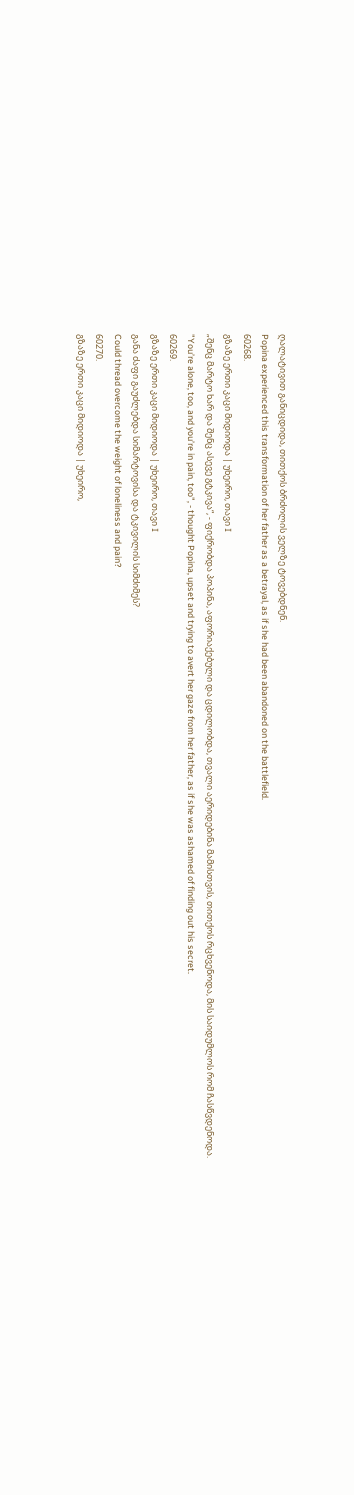ღალატივით განიცდიდა, თითქოს ბრძოლის ველზე ტოვებდნენ.
Popina experienced this transformation of her father as a betrayal, as if she had been abandoned on the battlefield.
60268.
გზაზე ერთი კაცი მიდიოდა | უხეირო, თავი I
„შენც მარტო ხარ და შენც ასევე გტკივა“, - ფიქრობდა პოპინა, აფორიაქებული და ცდილობდა, თვალი აერიდებინა მამისთვის, თითქოს რცხვენოდა, მის საიდუმლოს რომ ჩასწვდენოდა.
"You’re alone, too, and you’re in pain, too", - thought Popina, upset and trying to avert her gaze from her father, as if she was ashamed of finding out his secret.
60269.
გზაზე ერთი კაცი მიდიოდა | უხეირო, თავი I
განა ძაფი გაუძლებდა სიმარტოვისა და ტკივილის სიმძიმეს?
Could thread overcome the weight of loneliness and pain?
60270.
გზაზე ერთი კაცი მიდიოდა | უხეირო,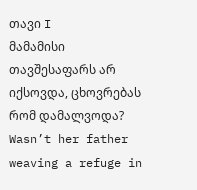თავი I
მამამისი თავშესაფარს არ იქსოვდა, ცხოვრებას რომ დამალვოდა?
Wasn’t her father weaving a refuge in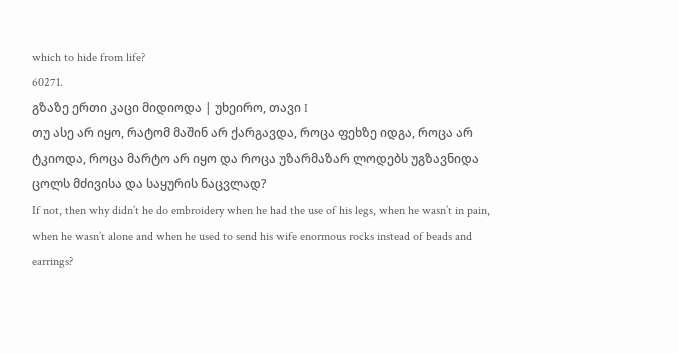which to hide from life?
60271.
გზაზე ერთი კაცი მიდიოდა | უხეირო, თავი I
თუ ასე არ იყო, რატომ მაშინ არ ქარგავდა, როცა ფეხზე იდგა, როცა არ ტკიოდა, როცა მარტო არ იყო და როცა უზარმაზარ ლოდებს უგზავნიდა ცოლს მძივისა და საყურის ნაცვლად?
If not, then why didn’t he do embroidery when he had the use of his legs, when he wasn’t in pain, when he wasn’t alone and when he used to send his wife enormous rocks instead of beads and earrings?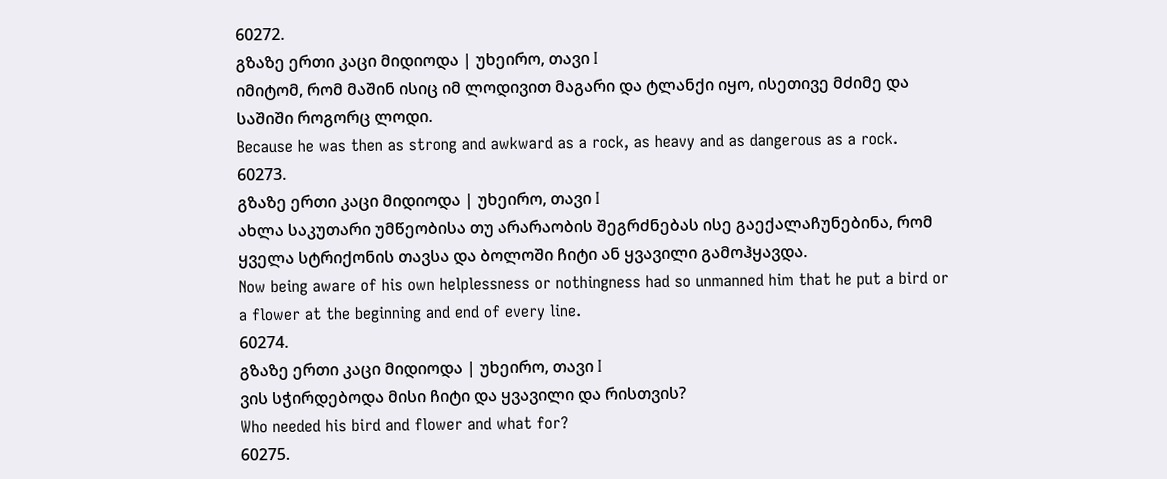60272.
გზაზე ერთი კაცი მიდიოდა | უხეირო, თავი I
იმიტომ, რომ მაშინ ისიც იმ ლოდივით მაგარი და ტლანქი იყო, ისეთივე მძიმე და საშიში როგორც ლოდი.
Because he was then as strong and awkward as a rock, as heavy and as dangerous as a rock.
60273.
გზაზე ერთი კაცი მიდიოდა | უხეირო, თავი I
ახლა საკუთარი უმწეობისა თუ არარაობის შეგრძნებას ისე გაექალაჩუნებინა, რომ ყველა სტრიქონის თავსა და ბოლოში ჩიტი ან ყვავილი გამოჰყავდა.
Now being aware of his own helplessness or nothingness had so unmanned him that he put a bird or a flower at the beginning and end of every line.
60274.
გზაზე ერთი კაცი მიდიოდა | უხეირო, თავი I
ვის სჭირდებოდა მისი ჩიტი და ყვავილი და რისთვის?
Who needed his bird and flower and what for?
60275.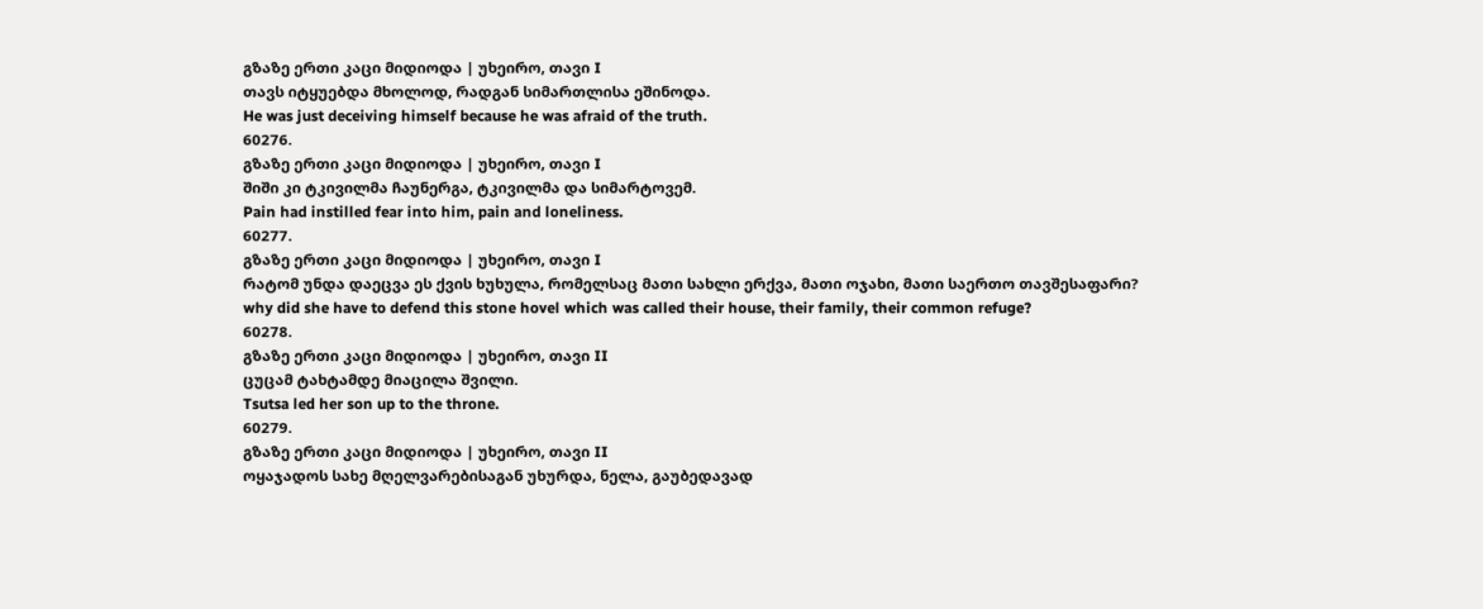გზაზე ერთი კაცი მიდიოდა | უხეირო, თავი I
თავს იტყუებდა მხოლოდ, რადგან სიმართლისა ეშინოდა.
He was just deceiving himself because he was afraid of the truth.
60276.
გზაზე ერთი კაცი მიდიოდა | უხეირო, თავი I
შიში კი ტკივილმა ჩაუნერგა, ტკივილმა და სიმარტოვემ.
Pain had instilled fear into him, pain and loneliness.
60277.
გზაზე ერთი კაცი მიდიოდა | უხეირო, თავი I
რატომ უნდა დაეცვა ეს ქვის ხუხულა, რომელსაც მათი სახლი ერქვა, მათი ოჯახი, მათი საერთო თავშესაფარი?
why did she have to defend this stone hovel which was called their house, their family, their common refuge?
60278.
გზაზე ერთი კაცი მიდიოდა | უხეირო, თავი II
ცუცამ ტახტამდე მიაცილა შვილი.
Tsutsa led her son up to the throne.
60279.
გზაზე ერთი კაცი მიდიოდა | უხეირო, თავი II
ოყაჯადოს სახე მღელვარებისაგან უხურდა, ნელა, გაუბედავად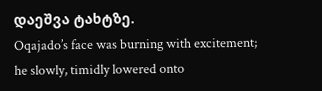დაეშვა ტახტზე.
Oqajado’s face was burning with excitement; he slowly, timidly lowered onto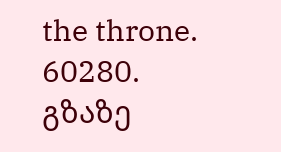the throne.
60280.
გზაზე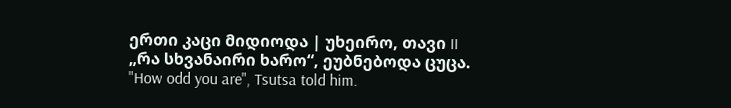ერთი კაცი მიდიოდა | უხეირო, თავი II
„რა სხვანაირი ხარო“, ეუბნებოდა ცუცა.
"How odd you are", Tsutsa told him.